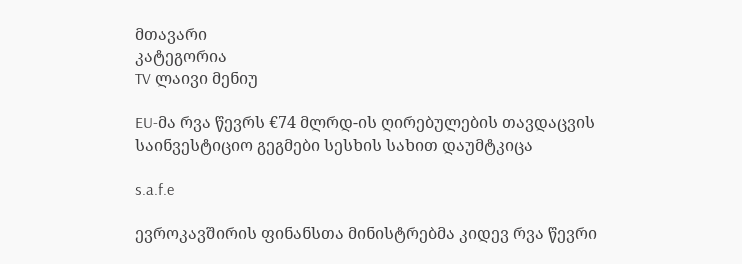მთავარი
კატეგორია
TV ლაივი მენიუ

EU-მა რვა წევრს €74 მლრდ-ის ღირებულების თავდაცვის საინვესტიციო გეგმები სესხის სახით დაუმტკიცა

s.a.f.e

ევროკავშირის ფინანსთა მინისტრებმა კიდევ რვა წევრი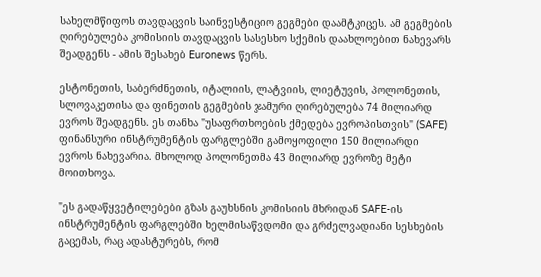სახელმწიფოს თავდაცვის საინვესტიციო გეგმები დაამტკიცეს. ამ გეგმების ღირებულება კომისიის თავდაცვის სასესხო სქემის დაახლოებით ნახევარს შეადგენს - ამის შესახებ Euronews წერს.

ესტონეთის, საბერძნეთის, იტალიის, ლატვიის, ლიეტუვის, პოლონეთის, სლოვაკეთისა და ფინეთის გეგმების ჯამური ღირებულება 74 მილიარდ ევროს შეადგენს. ეს თანხა "უსაფრთხოების ქმედება ევროპისთვის" (SAFE) ფინანსური ინსტრუმენტის ფარგლებში გამოყოფილი 150 მილიარდი ევროს ნახევარია. მხოლოდ პოლონეთმა 43 მილიარდ ევროზე მეტი მოითხოვა.

"ეს გადაწყვეტილებები გზას გაუხსნის კომისიის მხრიდან SAFE-ის ინსტრუმენტის ფარგლებში ხელმისაწვდომი და გრძელვადიანი სესხების გაცემას, რაც ადასტურებს, რომ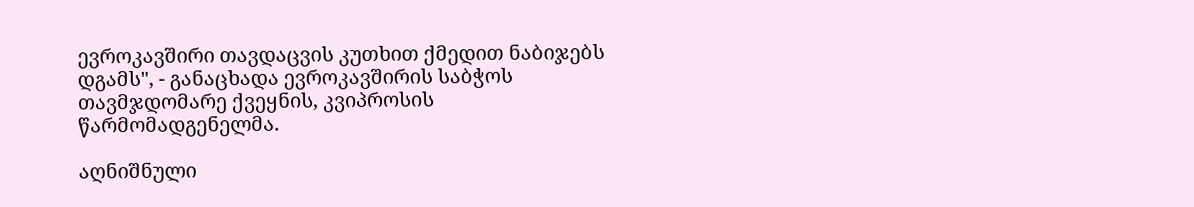ევროკავშირი თავდაცვის კუთხით ქმედით ნაბიჯებს დგამს", - განაცხადა ევროკავშირის საბჭოს თავმჯდომარე ქვეყნის, კვიპროსის წარმომადგენელმა.

აღნიშნული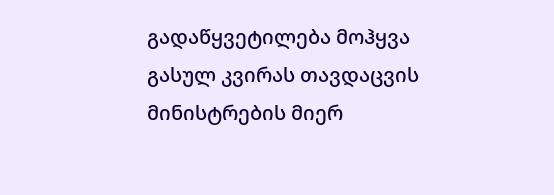გადაწყვეტილება მოჰყვა გასულ კვირას თავდაცვის მინისტრების მიერ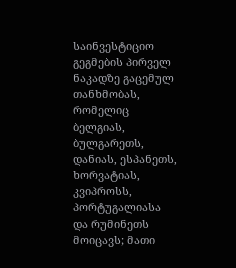საინვესტიციო გეგმების პირველ ნაკადზე გაცემულ თანხმობას, რომელიც ბელგიას, ბულგარეთს, დანიას, ესპანეთს, ხორვატიას, კვიპროსს, პორტუგალიასა და რუმინეთს მოიცავს; მათი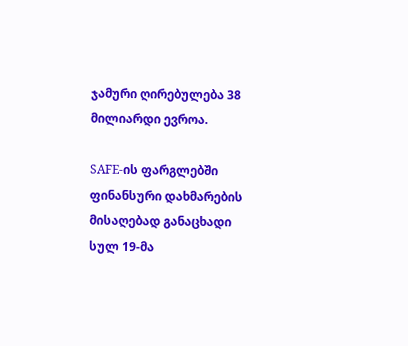ჯამური ღირებულება 38 მილიარდი ევროა.

SAFE-ის ფარგლებში ფინანსური დახმარების მისაღებად განაცხადი სულ 19-მა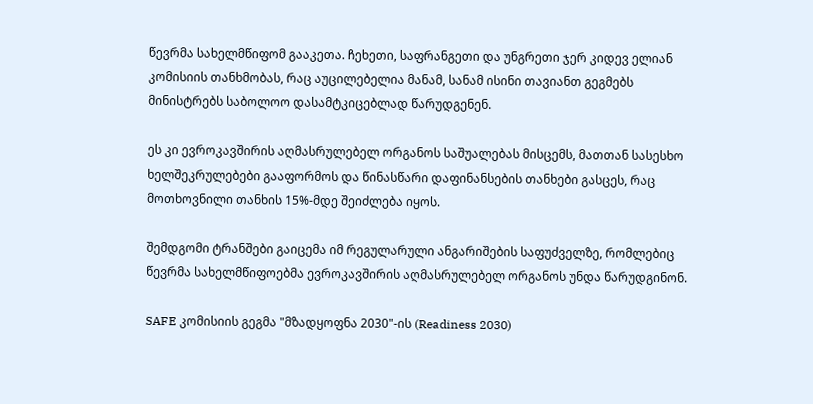წევრმა სახელმწიფომ გააკეთა. ჩეხეთი, საფრანგეთი და უნგრეთი ჯერ კიდევ ელიან კომისიის თანხმობას, რაც აუცილებელია მანამ, სანამ ისინი თავიანთ გეგმებს მინისტრებს საბოლოო დასამტკიცებლად წარუდგენენ.

ეს კი ევროკავშირის აღმასრულებელ ორგანოს საშუალებას მისცემს, მათთან სასესხო ხელშეკრულებები გააფორმოს და წინასწარი დაფინანსების თანხები გასცეს, რაც მოთხოვნილი თანხის 15%-მდე შეიძლება იყოს.

შემდგომი ტრანშები გაიცემა იმ რეგულარული ანგარიშების საფუძველზე, რომლებიც წევრმა სახელმწიფოებმა ევროკავშირის აღმასრულებელ ორგანოს უნდა წარუდგინონ.

SAFE კომისიის გეგმა "მზადყოფნა 2030"-ის (Readiness 2030)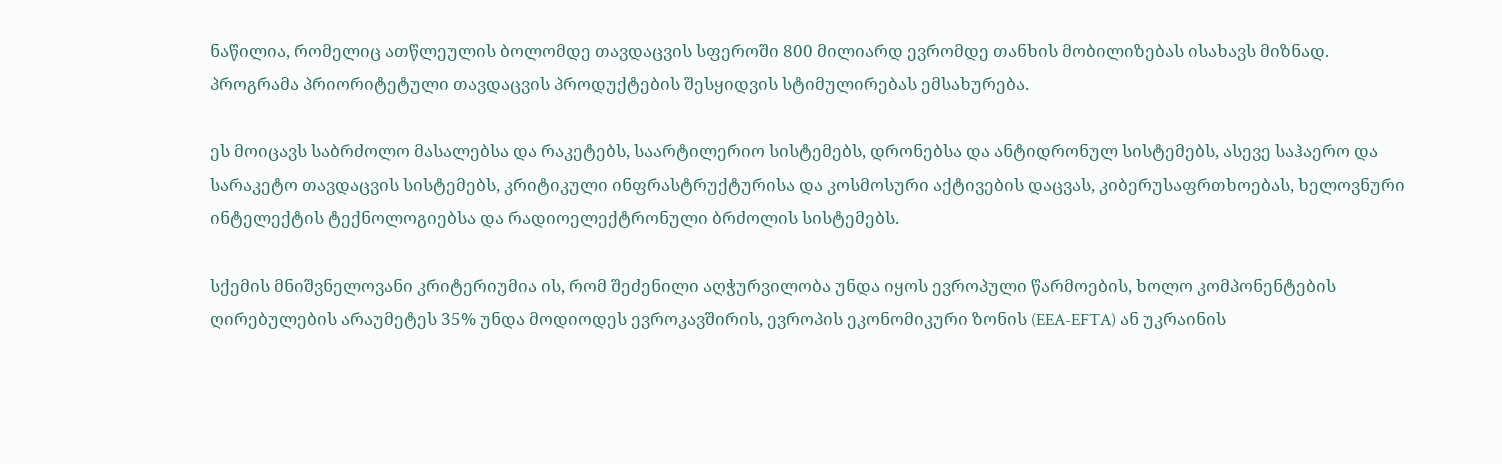ნაწილია, რომელიც ათწლეულის ბოლომდე თავდაცვის სფეროში 800 მილიარდ ევრომდე თანხის მობილიზებას ისახავს მიზნად. პროგრამა პრიორიტეტული თავდაცვის პროდუქტების შესყიდვის სტიმულირებას ემსახურება.

ეს მოიცავს საბრძოლო მასალებსა და რაკეტებს, საარტილერიო სისტემებს, დრონებსა და ანტიდრონულ სისტემებს, ასევე საჰაერო და სარაკეტო თავდაცვის სისტემებს, კრიტიკული ინფრასტრუქტურისა და კოსმოსური აქტივების დაცვას, კიბერუსაფრთხოებას, ხელოვნური ინტელექტის ტექნოლოგიებსა და რადიოელექტრონული ბრძოლის სისტემებს.

სქემის მნიშვნელოვანი კრიტერიუმია ის, რომ შეძენილი აღჭურვილობა უნდა იყოს ევროპული წარმოების, ხოლო კომპონენტების ღირებულების არაუმეტეს 35% უნდა მოდიოდეს ევროკავშირის, ევროპის ეკონომიკური ზონის (EEA-EFTA) ან უკრაინის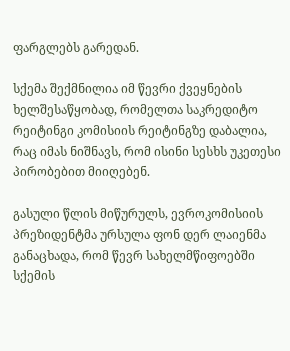ფარგლებს გარედან.

სქემა შექმნილია იმ წევრი ქვეყნების ხელშესაწყობად, რომელთა საკრედიტო რეიტინგი კომისიის რეიტინგზე დაბალია, რაც იმას ნიშნავს, რომ ისინი სესხს უკეთესი პირობებით მიიღებენ.

გასული წლის მიწურულს, ევროკომისიის პრეზიდენტმა ურსულა ფონ დერ ლაიენმა განაცხადა, რომ წევრ სახელმწიფოებში სქემის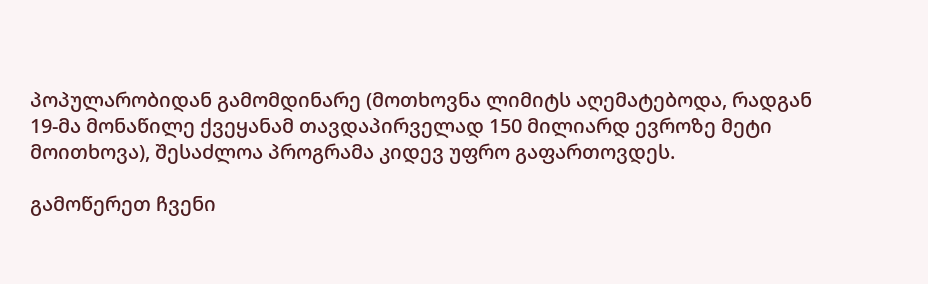პოპულარობიდან გამომდინარე (მოთხოვნა ლიმიტს აღემატებოდა, რადგან 19-მა მონაწილე ქვეყანამ თავდაპირველად 150 მილიარდ ევროზე მეტი მოითხოვა), შესაძლოა პროგრამა კიდევ უფრო გაფართოვდეს.

გამოწერეთ ჩვენი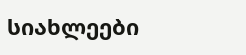სიახლეები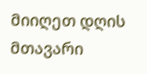მიიღეთ დღის მთავარი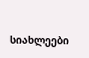სიახლეები